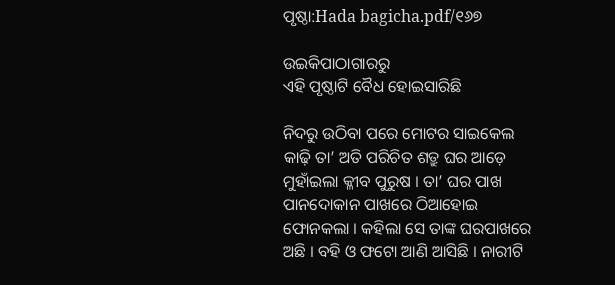ପୃଷ୍ଠା:Hada bagicha.pdf/୧୬୭

ଉଇକିପାଠାଗାର‌ରୁ
ଏହି ପୃଷ୍ଠାଟି ବୈଧ ହୋଇସାରିଛି

ନିଦରୁ ଉଠିବା ପରେ ମୋଟର ସାଇକେଲ କାଢ଼ି ତା’ ଅତି ପରିଚିତ ଶତ୍ରୁ ଘର ଆଡ଼େ ମୁହାଁଇଲା କ୍ଳୀବ ପୁରୁଷ । ତା’ ଘର ପାଖ ପାନଦୋକାନ ପାଖରେ ଠିଆହୋଇ ଫୋନକଲା । କହିଲା ସେ ତାଙ୍କ ଘରପାଖରେ ଅଛି । ବହି ଓ ଫଟୋ ଆଣି ଆସିଛି । ନାରୀଟି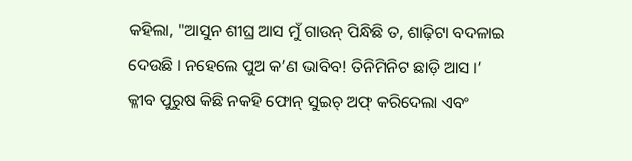କହିଲା, "ଆସୁନ ଶୀଘ୍ର ଆସ ମୁଁ ଗାଉନ୍ ପିନ୍ଧିଛି ତ, ଶାଢ଼ିଟା ବଦଳାଇ ଦେଉଛି । ନହେଲେ ପୁଅ କ’ଣ ଭାବିବ! ତିନିମିନିଟ ଛାଡ଼ି ଆସ ।’ କ୍ଳୀବ ପୁରୁଷ କିଛି ନକହି ଫୋନ୍ ସୁଇଚ୍ ଅଫ୍ କରିଦେଲା ଏବଂ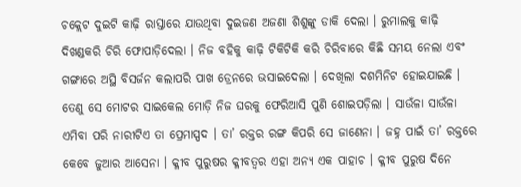ଚକ୍ଲେଟ ଦୁଇଟି କାଢ଼ି ରାସ୍ତାରେ ଯାଉଥିବା ଦୁଇଜଣ ଅଜଣା ଶିଶୁଙ୍କୁ ଡାକି ଦେଲା । ରୁମାଲକୁ କାଢ଼ି ଦିଖଣ୍ଡକରି ଚିରି ଫୋପାଡ଼ିଦେଲା । ନିଜ ବହିକୁ କାଢ଼ି ଟିକିଟିକି କରି ଚିରିବାରେ କିଛି ସମୟ ନେଲା ଏବଂ ଗଙ୍ଗାରେ ଅସ୍ଥି ବିସର୍ଜନ କଲାପରି ପାଖ ଡ୍ରେନରେ ଭସାଇଦେଲା । ଦେଖିଲା ଦଶମିନିଟ ହୋଇଯାଇଛି । ତେଣୁ ସେ ମୋଟର ସାଇକେଲ ମୋଡ଼ି ନିଜ ଘରକୁ ଫେରିଆସି ପୁଣି ଶୋଇପଡ଼ିଲା । ସାଉଁଳା ସାଉଁଳା ଏମିବା ପରି ନାରୀଟିଏ ତା ପ୍ରେମାସ୍ପଦ । ତା’ ରକ୍ତର ରଙ୍ଗ କିପରି ସେ ଜାଣେନା । ଜହ୍ନ ପାଇଁ ତା’ ରକ୍ତରେ କେବେ ଜୁଆର ଆସେନା । କ୍ଳୀବ ପୁରୁଷର କ୍ଳୀବତ୍ୱର ଏହା ଅନ୍ୟ ଏକ ପାହାଚ । କ୍ଳୀବ ପୁରୁଷ ଦିନେ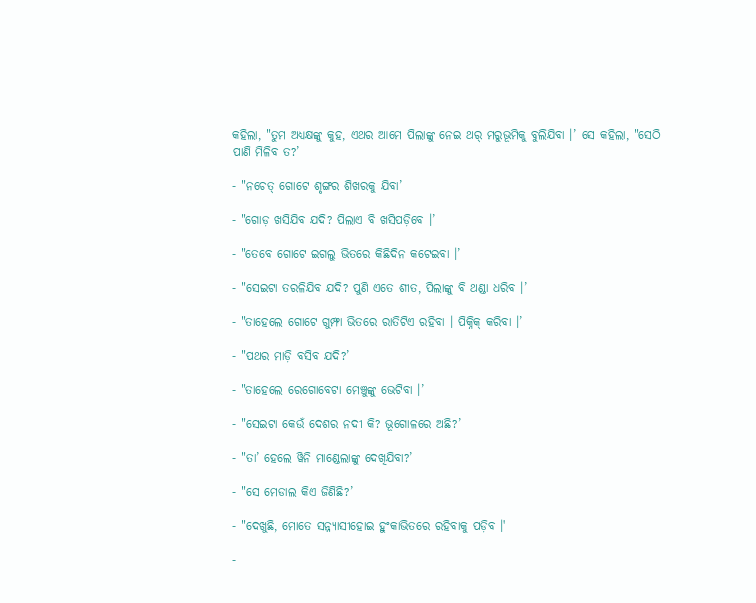କହିଲା, "ତୁମ ଅଧ୍ୟକ୍ଷଙ୍କୁ କୁହ, ଏଥର ଆମେ ପିଲାଙ୍କୁ ନେଇ ଥର୍ ମରୁଭୂମିକୁ ବୁଲିଯିବା ।’ ସେ କହିଲା, "ସେଠି ପାଣି ମିଳିବ ତ?’

- "ନଚେତ୍ ଗୋଟେ ଶୃଙ୍ଗର ଶିଖରକୁ ଯିବା’

- "ଗୋଡ଼ ଖସିଯିବ ଯଦି? ପିଲାଏ ବି ଖସିପଡ଼ିବେ ।’

- "ତେବେ ଗୋଟେ ଇଗଲୁ ଭିତରେ କିଛିଦିନ କଟେଇବା ।’

- "ସେଇଟା ତରଳିଯିବ ଯଦି? ପୁଣି ଏତେ ଶୀତ, ପିଲାଙ୍କୁ ବି ଥଣ୍ଡା ଧରିବ ।’

- "ତାହେଲେ ଗୋଟେ ଗୁମ୍ଫା ଭିତରେ ରାତିଟିଏ ରହିବା । ପିକ୍ନିକ୍ କରିବା ।’

- "ପଥର ମାଡ଼ି ବସିବ ଯଦି?’

- "ତାହେଲେ ରେଗୋବେଟା ମେଞ୍ଚୁଙ୍କୁ ଭେଟିବା ।’

- "ସେଇଟା କେଉଁ ଦେଶର ନଦୀ କି? ଭୂଗୋଳରେ ଅଛି?’

- "ତା’ ହେଲେ ୱିନି ମାଣ୍ଡେଲାଙ୍କୁ ଦେଖିଯିବା?’

- "ସେ ମେଡାଲ କିଏ ଜିଣିଛି?’

- "ଦେଖୁଛି, ମୋତେ ସନ୍ନ୍ୟାସୀହୋଇ ହୁଂକାଭିତରେ ରହିବାକୁ ପଡ଼ିବ ।'

-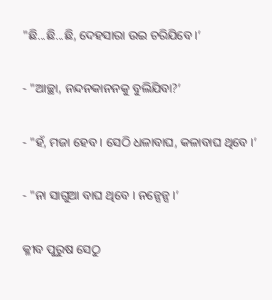"ଛି...ଛି...ଛି, ଦେହସାରା ଉଇ ଚରିଯିବେ ।’

- "ଆଚ୍ଛା, ନନ୍ଦନକାନନକୁ ବୁଲିଯିବା?’

- "ହଁ, ମଜା ହେବ । ସେଠି ଧଳାବାଘ, କଳାବାଘ ଥିବେ ।’

- "ନା ସାଗୁଆ ବାଘ ଥିବେ । ନନ୍ସେନ୍ସ ।’

କ୍ଳୀବ ପୁରୁଷ ସେଠୁ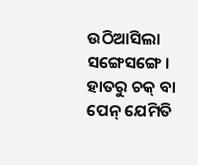ଉଠିଆସିଲା ସଙ୍ଗେସଙ୍ଗେ । ହାତରୁ ଚକ୍ ବା ପେନ୍ ଯେମିତି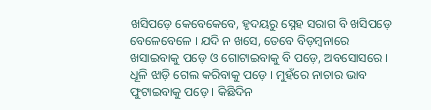ଖସିପଡ଼େ କେବେକେବେ, ହୃଦୟରୁ ସ୍ନେହ ସରାଗ ବି ଖସିପଡ଼େ ବେଳେବେଳେ । ଯଦି ନ ଖସେ, ତେବେ ବିଡ଼ମ୍ବନାରେ ଖସାଇବାକୁ ପଡ଼େ ଓ ଗୋଟାଇବାକୁ ବି ପଡ଼େ, ଅବସୋସରେ । ଧୂଳି ଝାଡ଼ି ଗେଲ କରିବାକୁ ପଡ଼େ । ମୁହଁରେ ନାଚାର ଭାବ ଫୁଟାଇବାକୁ ପଡ଼େ । କିଛିଦିନ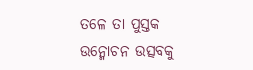ତଳେ ତା ପୁସ୍ତକ ଉନ୍ମୋଚନ ଉତ୍ସବକୁ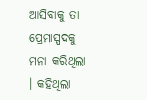ଆସିବାକୁ ତା ପ୍ରେମାସ୍ପଦକୁ ମନା କରିଥିଲା । କହିଥିଲା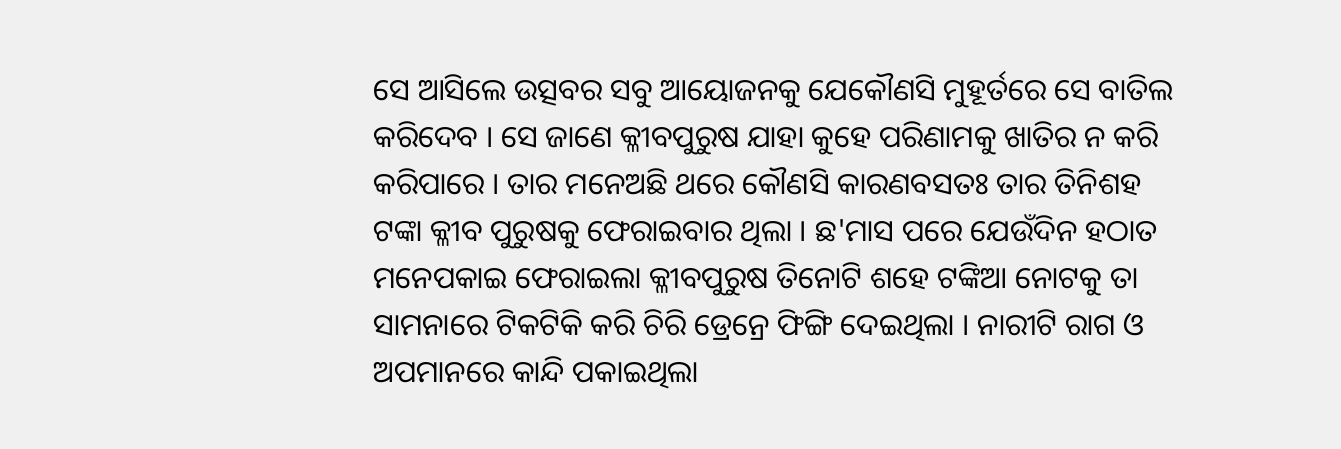ସେ ଆସିଲେ ଉତ୍ସବର ସବୁ ଆୟୋଜନକୁ ଯେକୌଣସି ମୁହୂର୍ତରେ ସେ ବାତିଲ କରିଦେବ । ସେ ଜାଣେ କ୍ଳୀବପୁରୁଷ ଯାହା କୁହେ ପରିଣାମକୁ ଖାତିର ନ କରି କରିପାରେ । ତାର ମନେଅଛି ଥରେ କୌଣସି କାରଣବସତଃ ତାର ତିନିଶହ ଟଙ୍କା କ୍ଳୀବ ପୁରୁଷକୁ ଫେରାଇବାର ଥିଲା । ଛ'ମାସ ପରେ ଯେଉଁଦିନ ହଠାତ ମନେପକାଇ ଫେରାଇଲା କ୍ଳୀବପୁରୁଷ ତିନୋଟି ଶହେ ଟଙ୍କିଆ ନୋଟକୁ ତା ସାମନାରେ ଟିକଟିକି କରି ଚିରି ଡ୍ରେନ୍ରେ ଫିଙ୍ଗି ଦେଇଥିଲା । ନାରୀଟି ରାଗ ଓ ଅପମାନରେ କାନ୍ଦି ପକାଇଥିଲା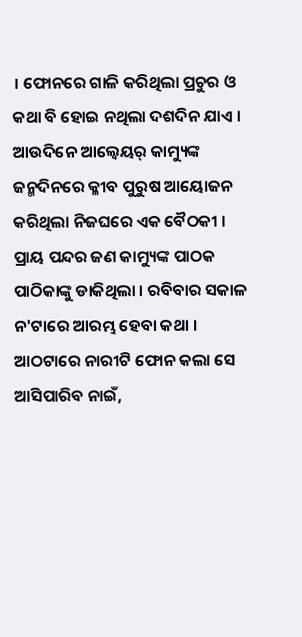। ଫୋନରେ ଗାଳି କରିଥିଲା ପ୍ରଚୁର ଓ କଥା ବି ହୋଇ ନଥିଲା ଦଶଦିନ ଯାଏ । ଆଉଦିନେ ଆଲ୍ବେୟର୍ କାମ୍ୟୁଙ୍କ ଜନ୍ମଦିନରେ କ୍ଳୀବ ପୁରୁଷ ଆୟୋଜନ କରିଥିଲା ନିଜଘରେ ଏକ ବୈଠକୀ । ପ୍ରାୟ ପନ୍ଦର ଜଣ କାମ୍ୟୁଙ୍କ ପାଠକ ପାଠିକାଙ୍କୁ ଡାକିଥିଲା । ରବିବାର ସକାଳ ନ'ଟାରେ ଆରମ୍ଭ ହେବା କଥା । ଆଠଟାରେ ନାରୀଟି ଫୋନ କଲା ସେ ଆସିପାରିବ ନାଇଁ,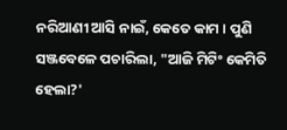ନରିଆଣୀ ଆସି ନାଇଁ, କେତେ କାମ । ପୁଣି ସଞ୍ଜବେଳେ ପଚାରିଲା, "ଆଜି ମିଟିଂ କେମିତି ହେଲା?'